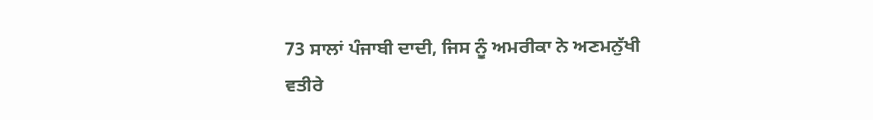73 ਸਾਲਾਂ ਪੰਜਾਬੀ ਦਾਦੀ, ਜਿਸ ਨੂੰ ਅਮਰੀਕਾ ਨੇ ਅਣਮਨੁੱਖੀ ਵਤੀਰੇ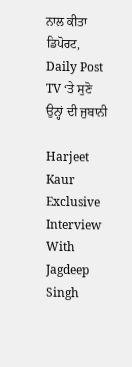ਨਾਲ ਕੀਤਾ ਡਿਪੋਰਟ, Daily Post TV ‘ਤੇ ਸੁਣੋ ਉਨ੍ਹਾਂ ਦੀ ਜੁਬਾਨੀ

Harjeet Kaur Exclusive Interview With Jagdeep Singh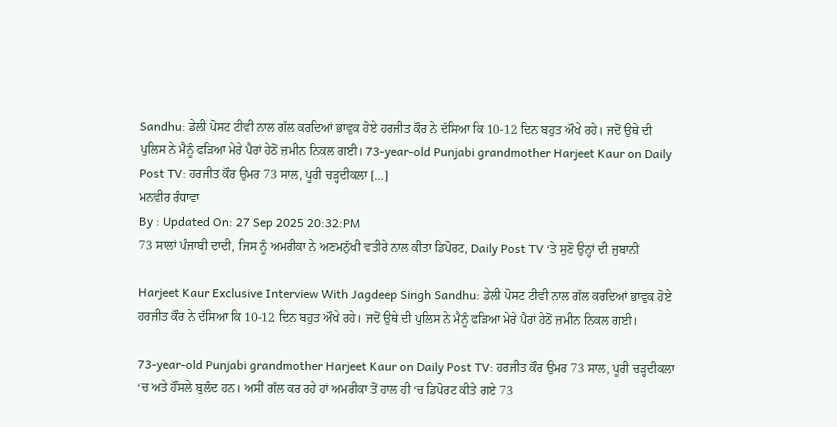Sandhu: ਡੇਲੀ ਪੋਸਟ ਟੀਵੀ ਨਾਲ ਗੱਲ ਕਰਦਿਆਂ ਭਾਵੁਕ ਹੋਏ ਹਰਜੀਤ ਕੌਰ ਨੇ ਦੱਸਿਆ ਕਿ 10-12 ਦਿਨ ਬਹੁਤ ਔਖੇ ਰਹੇ। ਜਦੋਂ ਉਥੇ ਦੀ ਪੁਲਿਸ ਨੇ ਮੈਨੂੰ ਫੜਿਆ ਮੇਰੇ ਪੈਰਾਂ ਹੇਠੋਂ ਜ਼ਮੀਨ ਨਿਕਲ ਗਈ। 73-year-old Punjabi grandmother Harjeet Kaur on Daily Post TV: ਹਰਜੀਤ ਕੌਰ ਉਮਰ 73 ਸਾਲ, ਪੂਰੀ ਚੜ੍ਹਦੀਕਲਾ […]
ਮਨਵੀਰ ਰੰਧਾਵਾ
By : Updated On: 27 Sep 2025 20:32:PM
73 ਸਾਲਾਂ ਪੰਜਾਬੀ ਦਾਦੀ, ਜਿਸ ਨੂੰ ਅਮਰੀਕਾ ਨੇ ਅਣਮਨੁੱਖੀ ਵਤੀਰੇ ਨਾਲ ਕੀਤਾ ਡਿਪੋਰਟ, Daily Post TV ‘ਤੇ ਸੁਣੋ ਉਨ੍ਹਾਂ ਦੀ ਜੁਬਾਨੀ

Harjeet Kaur Exclusive Interview With Jagdeep Singh Sandhu: ਡੇਲੀ ਪੋਸਟ ਟੀਵੀ ਨਾਲ ਗੱਲ ਕਰਦਿਆਂ ਭਾਵੁਕ ਹੋਏ ਹਰਜੀਤ ਕੌਰ ਨੇ ਦੱਸਿਆ ਕਿ 10-12 ਦਿਨ ਬਹੁਤ ਔਖੇ ਰਹੇ। ਜਦੋਂ ਉਥੇ ਦੀ ਪੁਲਿਸ ਨੇ ਮੈਨੂੰ ਫੜਿਆ ਮੇਰੇ ਪੈਰਾਂ ਹੇਠੋਂ ਜ਼ਮੀਨ ਨਿਕਲ ਗਈ।

73-year-old Punjabi grandmother Harjeet Kaur on Daily Post TV: ਹਰਜੀਤ ਕੌਰ ਉਮਰ 73 ਸਾਲ, ਪੂਰੀ ਚੜ੍ਹਦੀਕਲਾ ‘ਚ ਅਤੇ ਹੌਂਸਲੇ ਬੁਲੰਦ ਹਨ। ਅਸੀਂ ਗੱਲ ਕਰ ਰਹੇ ਹਾਂ ਅਮਰੀਕਾ ਤੋਂ ਹਾਲ ਹੀ ‘ਚ ਡਿਪੋਰਟ ਕੀਤੇ ਗਏ 73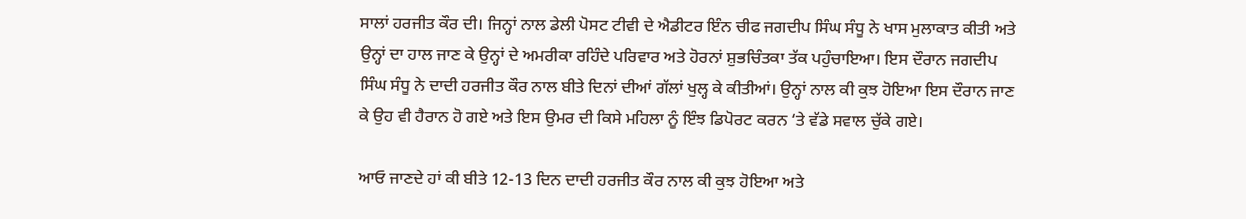ਸਾਲਾਂ ਹਰਜੀਤ ਕੌਰ ਦੀ। ਜਿਨ੍ਹਾਂ ਨਾਲ ਡੇਲੀ ਪੋਸਟ ਟੀਵੀ ਦੇ ਐਡੀਟਰ ਇੰਨ ਚੀਫ ਜਗਦੀਪ ਸਿੰਘ ਸੰਧੂ ਨੇ ਖਾਸ ਮੁਲਾਕਾਤ ਕੀਤੀ ਅਤੇ ਉਨ੍ਹਾਂ ਦਾ ਹਾਲ ਜਾਣ ਕੇ ਉਨ੍ਹਾਂ ਦੇ ਅਮਰੀਕਾ ਰਹਿੰਦੇ ਪਰਿਵਾਰ ਅਤੇ ਹੋਰਨਾਂ ਸ਼ੁਭਚਿੰਤਕਾ ਤੱਕ ਪਹੁੰਚਾਇਆ। ਇਸ ਦੌਰਾਨ ਜਗਦੀਪ ਸਿੰਘ ਸੰਧੂ ਨੇ ਦਾਦੀ ਹਰਜੀਤ ਕੌਰ ਨਾਲ ਬੀਤੇ ਦਿਨਾਂ ਦੀਆਂ ਗੱਲਾਂ ਖੁਲ੍ਹ ਕੇ ਕੀਤੀਆਂ। ਉਨ੍ਹਾਂ ਨਾਲ ਕੀ ਕੁਝ ਹੋਇਆ ਇਸ ਦੌਰਾਨ ਜਾਣ ਕੇ ਉਹ ਵੀ ਹੈਰਾਨ ਹੋ ਗਏ ਅਤੇ ਇਸ ਉਮਰ ਦੀ ਕਿਸੇ ਮਹਿਲਾ ਨੂੰ ਇੰਝ ਡਿਪੋਰਟ ਕਰਨ ‘ਤੇ ਵੱਡੇ ਸਵਾਲ ਚੁੱਕੇ ਗਏ।

ਆਓ ਜਾਣਦੇ ਹਾਂ ਕੀ ਬੀਤੇ 12-13 ਦਿਨ ਦਾਦੀ ਹਰਜੀਤ ਕੌਰ ਨਾਲ ਕੀ ਕੁਝ ਹੋਇਆ ਅਤੇ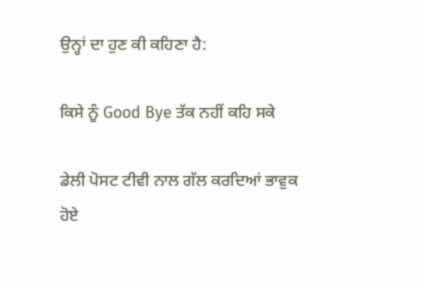ਉਨ੍ਹਾਂ ਦਾ ਹੁਣ ਕੀ ਕਹਿਣਾ ਹੈ:

ਕਿਸੇ ਨੂੰ Good Bye ਤੱਕ ਨਹੀਂ ਕਹਿ ਸਕੇ

ਡੇਲੀ ਪੋਸਟ ਟੀਵੀ ਨਾਲ ਗੱਲ ਕਰਦਿਆਂ ਭਾਵੁਕ ਹੋਏ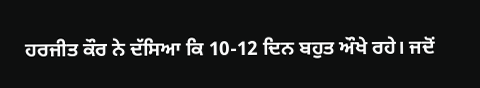ਹਰਜੀਤ ਕੌਰ ਨੇ ਦੱਸਿਆ ਕਿ 10-12 ਦਿਨ ਬਹੁਤ ਔਖੇ ਰਹੇ। ਜਦੋਂ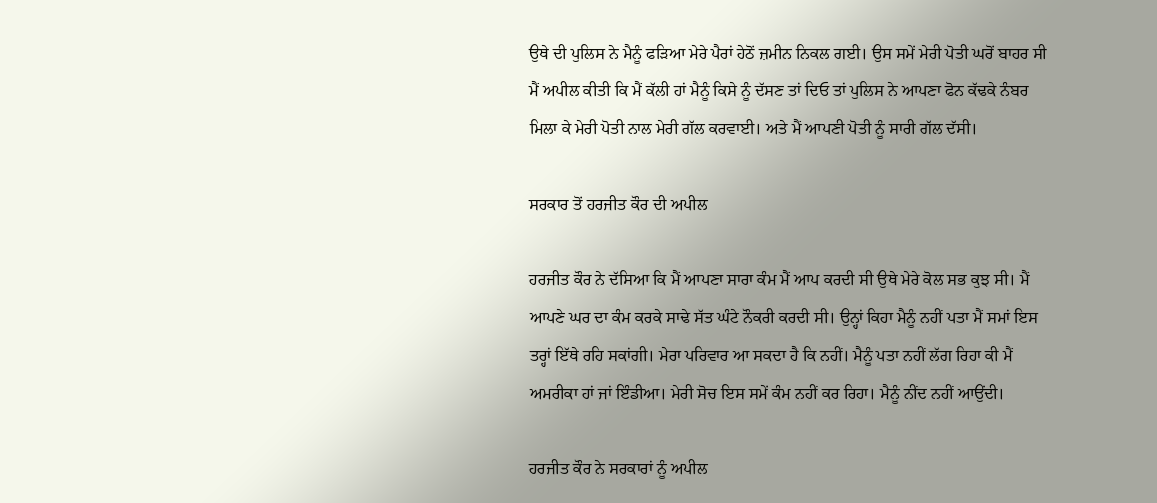ਉਥੇ ਦੀ ਪੁਲਿਸ ਨੇ ਮੈਨੂੰ ਫੜਿਆ ਮੇਰੇ ਪੈਰਾਂ ਹੇਠੋਂ ਜ਼ਮੀਨ ਨਿਕਲ ਗਈ। ਉਸ ਸਮੇਂ ਮੇਰੀ ਪੋਤੀ ਘਰੋਂ ਬਾਹਰ ਸੀ ਮੈਂ ਅਪੀਲ ਕੀਤੀ ਕਿ ਮੈਂ ਕੱਲੀ ਹਾਂ ਮੈਨੂੰ ਕਿਸੇ ਨੂੰ ਦੱਸਣ ਤਾਂ ਦਿਓ ਤਾਂ ਪੁਲਿਸ ਨੇ ਆਪਣਾ ਫੋਨ ਕੱਢਕੇ ਨੰਬਰ ਮਿਲਾ ਕੇ ਮੇਰੀ ਪੋਤੀ ਨਾਲ ਮੇਰੀ ਗੱਲ ਕਰਵਾਈ। ਅਤੇ ਮੈਂ ਆਪਣੀ ਪੋਤੀ ਨੂੰ ਸਾਰੀ ਗੱਲ ਦੱਸੀ।

ਸਰਕਾਰ ਤੋਂ ਹਰਜੀਤ ਕੌਰ ਦੀ ਅਪੀਲ

ਹਰਜੀਤ ਕੌਰ ਨੇ ਦੱਸਿਆ ਕਿ ਮੈਂ ਆਪਣਾ ਸਾਰਾ ਕੰਮ ਮੈਂ ਆਪ ਕਰਦੀ ਸੀ ਉਥੇ ਮੇਰੇ ਕੋਲ ਸਭ ਕੁਝ ਸੀ। ਮੈਂ ਆਪਣੇ ਘਰ ਦਾ ਕੰਮ ਕਰਕੇ ਸਾਢੇ ਸੱਤ ਘੰਟੇ ਨੌਕਰੀ ਕਰਦੀ ਸੀ। ਉਨ੍ਹਾਂ ਕਿਹਾ ਮੈਨੂੰ ਨਹੀਂ ਪਤਾ ਮੈਂ ਸਮਾਂ ਇਸ ਤਰ੍ਹਾਂ ਇੱਥੇ ਰਹਿ ਸਕਾਂਗੀ। ਮੇਰਾ ਪਰਿਵਾਰ ਆ ਸਕਦਾ ਹੈ ਕਿ ਨਹੀਂ। ਮੈਨੂੰ ਪਤਾ ਨਹੀਂ ਲੱਗ ਰਿਹਾ ਕੀ ਮੈਂ ਅਮਰੀਕਾ ਹਾਂ ਜਾਂ ਇੰਡੀਆ। ਮੇਰੀ ਸੋਚ ਇਸ ਸਮੇਂ ਕੰਮ ਨਹੀਂ ਕਰ ਰਿਹਾ। ਮੈਨੂੰ ਨੀਂਦ ਨਹੀਂ ਆਉਂਦੀ।

ਹਰਜੀਤ ਕੌਰ ਨੇ ਸਰਕਾਰਾਂ ਨੂੰ ਅਪੀਲ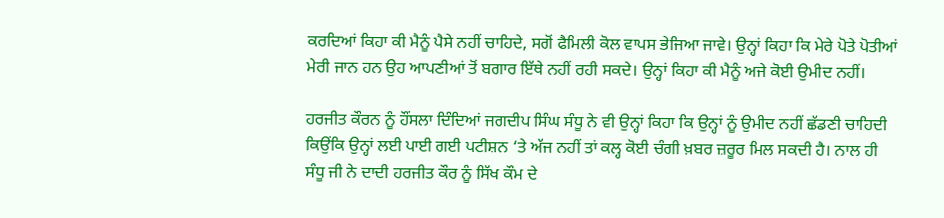ਕਰਦਿਆਂ ਕਿਹਾ ਕੀ ਮੈਨੂੰ ਪੈਸੇ ਨਹੀਂ ਚਾਹਿਦੇ, ਸਗੋਂ ਫੈਮਿਲੀ ਕੋਲ ਵਾਪਸ ਭੇਜਿਆ ਜਾਵੇ। ਉਨ੍ਹਾਂ ਕਿਹਾ ਕਿ ਮੇਰੇ ਪੋਤੇ ਪੋਤੀਆਂ ਮੇਰੀ ਜਾਨ ਹਨ ਉਹ ਆਪਣੀਆਂ ਤੋਂ ਬਗਾਰ ਇੱਥੇ ਨਹੀਂ ਰਹੀ ਸਕਦੇ। ਉਨ੍ਹਾਂ ਕਿਹਾ ਕੀ ਮੈਨੂੰ ਅਜੇ ਕੋਈ ਉਮੀਦ ਨਹੀਂ।

ਹਰਜੀਤ ਕੌਰਨ ਨੂੰ ਹੌਂਸਲਾ ਦਿੰਦਿਆਂ ਜਗਦੀਪ ਸਿੰਘ ਸੰਧੂ ਨੇ ਵੀ ਉਨ੍ਹਾਂ ਕਿਹਾ ਕਿ ਉਨ੍ਹਾਂ ਨੂੰ ਉਮੀਦ ਨਹੀਂ ਛੱਡਣੀ ਚਾਹਿਦੀ ਕਿਉਂਕਿ ਉਨ੍ਹਾਂ ਲਈ ਪਾਈ ਗਈ ਪਟੀਸ਼ਨ ‘ਤੇ ਅੱਜ ਨਹੀਂ ਤਾਂ ਕਲ੍ਹ ਕੋਈ ਚੰਗੀ ਖ਼ਬਰ ਜ਼ਰੂਰ ਮਿਲ ਸਕਦੀ ਹੈ। ਨਾਲ ਹੀ ਸੰਧੂ ਜੀ ਨੇ ਦਾਦੀ ਹਰਜੀਤ ਕੌਰ ਨੂੰ ਸਿੱਖ ਕੌਮ ਦੇ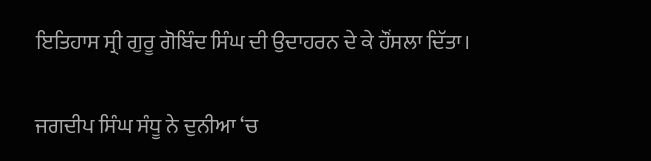ਇਤਿਹਾਸ ਸ੍ਰੀ ਗੁਰੂ ਗੋਬਿੰਦ ਸਿੰਘ ਦੀ ਉਦਾਹਰਨ ਦੇ ਕੇ ਹੌਂਸਲਾ ਦਿੱਤਾ।

ਜਗਦੀਪ ਸਿੰਘ ਸੰਧੂ ਨੇ ਦੁਨੀਆ ‘ਚ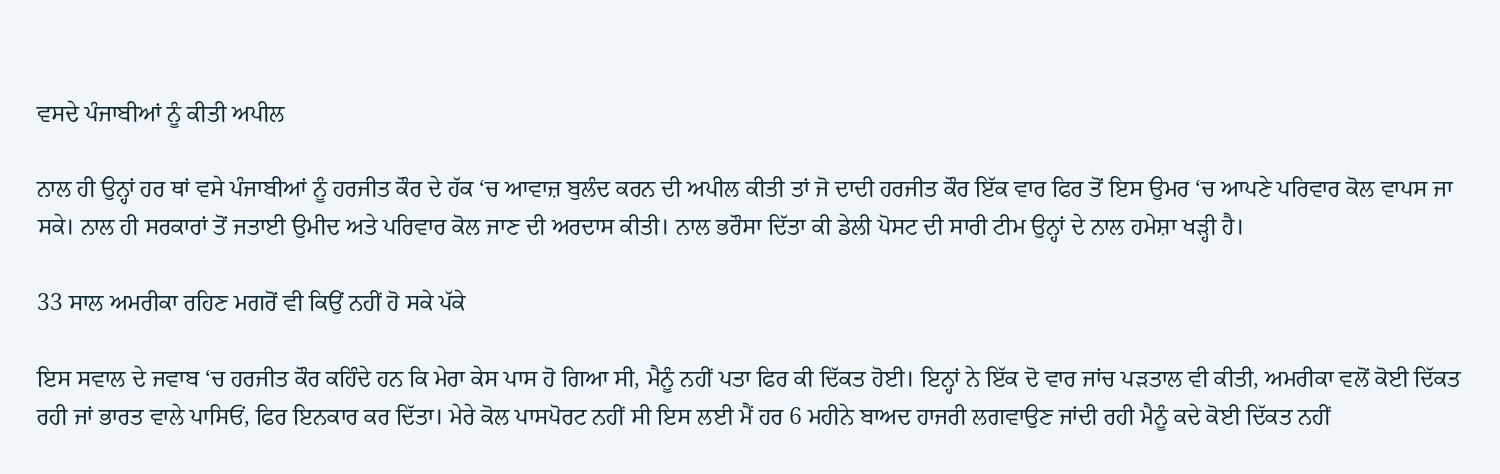ਵਸਦੇ ਪੰਜਾਬੀਆਂ ਨੂੰ ਕੀਤੀ ਅਪੀਲ

ਨਾਲ ਹੀ ਉਨ੍ਹਾਂ ਹਰ ਥਾਂ ਵਸੇ ਪੰਜਾਬੀਆਂ ਨੂੰ ਹਰਜੀਤ ਕੌਰ ਦੇ ਹੱਕ ‘ਚ ਆਵਾਜ਼ ਬੁਲੰਦ ਕਰਨ ਦੀ ਅਪੀਲ ਕੀਤੀ ਤਾਂ ਜੋ ਦਾਦੀ ਹਰਜੀਤ ਕੌਰ ਇੱਕ ਵਾਰ ਫਿਰ ਤੋਂ ਇਸ ਉਮਰ ‘ਚ ਆਪਣੇ ਪਰਿਵਾਰ ਕੋਲ ਵਾਪਸ ਜਾ ਸਕੇ। ਨਾਲ ਹੀ ਸਰਕਾਰਾਂ ਤੋਂ ਜਤਾਈ ਉਮੀਦ ਅਤੇ ਪਰਿਵਾਰ ਕੋਲ ਜਾਣ ਦੀ ਅਰਦਾਸ ਕੀਤੀ। ਨਾਲ ਭਰੌਸਾ ਦਿੱਤਾ ਕੀ ਡੇਲੀ ਪੋਸਟ ਦੀ ਸਾਰੀ ਟੀਮ ਉਨ੍ਹਾਂ ਦੇ ਨਾਲ ਹਮੇਸ਼ਾ ਖੜ੍ਹੀ ਹੈ।

33 ਸਾਲ ਅਮਰੀਕਾ ਰਹਿਣ ਮਗਰੋਂ ਵੀ ਕਿਉਂ ਨਹੀਂ ਹੋ ਸਕੇ ਪੱਕੇ

ਇਸ ਸਵਾਲ ਦੇ ਜਵਾਬ ‘ਚ ਹਰਜੀਤ ਕੌਰ ਕਹਿੰਦੇ ਹਨ ਕਿ ਮੇਰਾ ਕੇਸ ਪਾਸ ਹੋ ਗਿਆ ਸੀ, ਮੈਨੂੰ ਨਹੀਂ ਪਤਾ ਫਿਰ ਕੀ ਦਿੱਕਤ ਹੋਈ। ਇਨ੍ਹਾਂ ਨੇ ਇੱਕ ਦੋ ਵਾਰ ਜਾਂਚ ਪੜਤਾਲ ਵੀ ਕੀਤੀ, ਅਮਰੀਕਾ ਵਲੋਂ ਕੋਈ ਦਿੱਕਤ ਰਹੀ ਜਾਂ ਭਾਰਤ ਵਾਲੇ ਪਾਸਿਓਂ, ਫਿਰ ਇਨਕਾਰ ਕਰ ਦਿੱਤਾ। ਮੇਰੇ ਕੋਲ ਪਾਸਪੋਰਟ ਨਹੀਂ ਸੀ ਇਸ ਲਈ ਮੈਂ ਹਰ 6 ਮਹੀਨੇ ਬਾਅਦ ਹਾਜਰੀ ਲਗਵਾਉਣ ਜਾਂਦੀ ਰਹੀ ਮੈਨੂੰ ਕਦੇ ਕੋਈ ਦਿੱਕਤ ਨਹੀਂ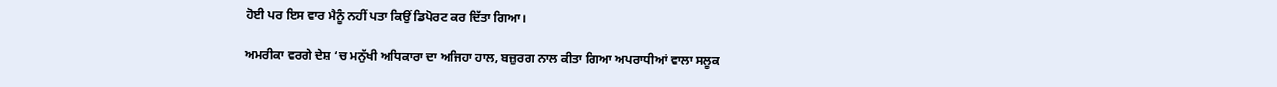ਹੋਈ ਪਰ ਇਸ ਵਾਰ ਮੈਨੂੰ ਨਹੀਂ ਪਤਾ ਕਿਉਂ ਡਿਪੋਰਟ ਕਰ ਦਿੱਤਾ ਗਿਆ।

ਅਮਰੀਕਾ ਵਰਗੇ ਦੇਸ਼ ‘ਚ ਮਨੁੱਖੀ ਅਧਿਕਾਰਾ ਦਾ ਅਜਿਹਾ ਹਾਲ, ਬਜ਼ੁਰਗ ਨਾਲ ਕੀਤਾ ਗਿਆ ਅਪਰਾਧੀਆਂ ਵਾਲਾ ਸਲੂਕ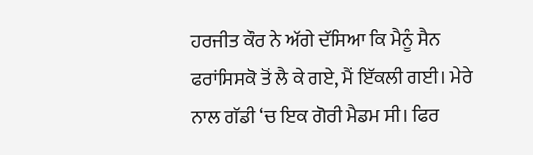ਹਰਜੀਤ ਕੌਰ ਨੇ ਅੱਗੇ ਦੱਸਿਆ ਕਿ ਮੈਨੂੰ ਸੈਨ ਫਰਾਂਸਿਸਕੋ ਤੋਂ ਲੈ ਕੇ ਗਏ, ਮੈਂ ਇੱਕਲੀ ਗਈ। ਮੇਰੇ ਨਾਲ ਗੱਡੀ ‘ਚ ਇਕ ਗੋਰੀ ਮੈਡਮ ਸੀ। ਫਿਰ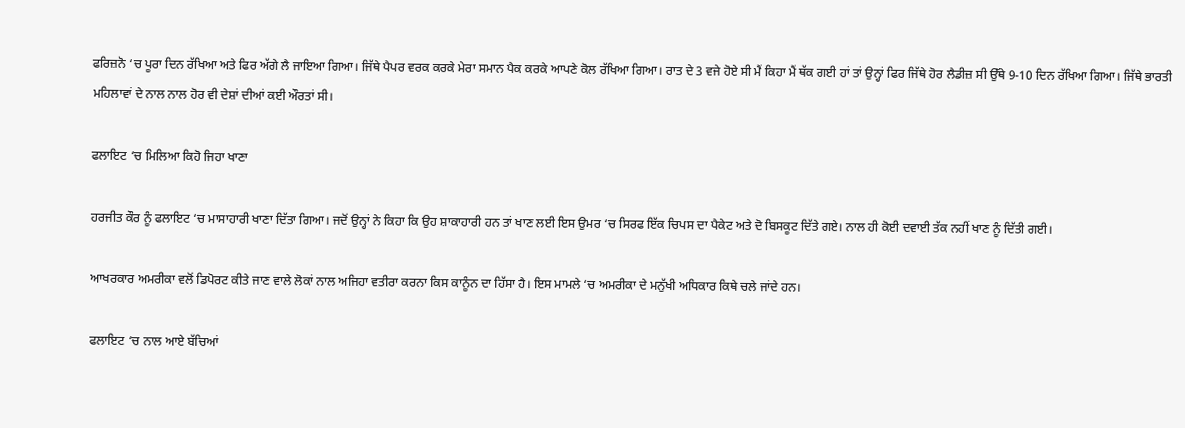ਫਰਿਜ਼ਨੋ ‘ਚ ਪੂਰਾ ਦਿਨ ਰੱਖਿਆ ਅਤੇ ਫਿਰ ਅੱਗੇ ਲੈ ਜਾਇਆ ਗਿਆ। ਜਿੱਥੇ ਪੈਪਰ ਵਰਕ ਕਰਕੇ ਮੇਰਾ ਸਮਾਨ ਪੈਕ ਕਰਕੇ ਆਪਣੇ ਕੋਲ ਰੱਖਿਆ ਗਿਆ। ਰਾਤ ਦੇ 3 ਵਜੇ ਹੋਏ ਸੀ ਮੈਂ ਕਿਹਾ ਮੈਂ ਥੱਕ ਗਈ ਹਾਂ ਤਾਂ ਉਨ੍ਹਾਂ ਫਿਰ ਜਿੱਥੇ ਹੋਰ ਲੈਡੀਜ਼ ਸੀ ਉੱਥੇ 9-10 ਦਿਨ ਰੱਖਿਆ ਗਿਆ। ਜਿੱਥੇ ਭਾਰਤੀ ਮਹਿਲਾਵਾਂ ਦੇ ਨਾਲ ਨਾਲ ਹੋਰ ਵੀ ਦੇਸ਼ਾਂ ਦੀਆਂ ਕਈ ਔਰਤਾਂ ਸੀ।

ਫਲਾਇਟ ‘ਚ ਮਿਲਿਆ ਕਿਹੋ ਜਿਹਾ ਖਾਣਾ

ਹਰਜੀਤ ਕੌਰ ਨੂੰ ਫਲਾਇਟ ‘ਚ ਮਾਸਾਹਾਰੀ ਖਾਣਾ ਦਿੱਤਾ ਗਿਆ। ਜਦੋਂ ਉਨ੍ਹਾਂ ਨੇ ਕਿਹਾ ਕਿ ਉਹ ਸ਼ਾਕਾਹਾਰੀ ਹਨ ਤਾਂ ਖਾਣ ਲਈ ਇਸ ਉਮਰ ‘ਚ ਸਿਰਫ ਇੱਕ ਚਿਪਸ ਦਾ ਪੈਕੇਟ ਅਤੇ ਦੋ ਬਿਸਕੂਟ ਦਿੱਤੇ ਗਏ। ਨਾਲ ਹੀ ਕੋਈ ਦਵਾਈ ਤੱਕ ਨਹੀਂ ਖਾਣ ਨੂੰ ਦਿੱਤੀ ਗਈ।

ਆਖਰਕਾਰ ਅਮਰੀਕਾ ਵਲੋਂ ਡਿਪੋਰਟ ਕੀਤੇ ਜਾਣ ਵਾਲੇ ਲੋਕਾਂ ਨਾਲ ਅਜਿਹਾ ਵਤੀਰਾ ਕਰਨਾ ਕਿਸ ਕਾਨੂੰਨ ਦਾ ਹਿੱਸਾ ਹੈ। ਇਸ ਮਾਮਲੇ ‘ਚ ਅਮਰੀਕਾ ਦੇ ਮਨੁੱਖੀ ਅਧਿਕਾਰ ਕਿਥੇ ਚਲੇ ਜਾਂਦੇ ਹਨ।

ਫਲਾਇਟ ‘ਚ ਨਾਲ ਆਏ ਬੱਚਿਆਂ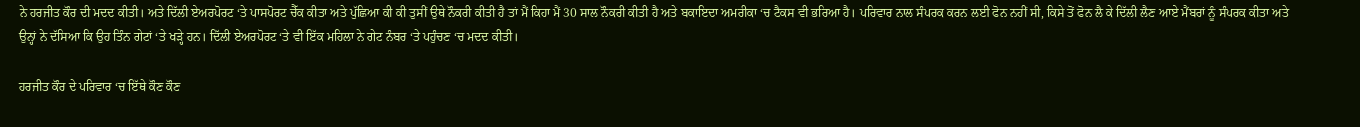ਨੇ ਹਰਜੀਤ ਕੌਰ ਦੀ ਮਦਦ ਕੀਤੀ। ਅਤੇ ਦਿੱਲੀ ਏਅਰਪੋਰਟ ‘ਤੇ ਪਾਸਪੋਰਟ ਚੈੱਕ ਕੀਤਾ ਅਤੇ ਪੁੱਛਿਆ ਕੀ ਕੀ ਤੁਸੀਂ ਉਥੇ ਨੌਕਰੀ ਕੀਤੀ ਹੈ ਤਾਂ ਮੈਂ ਕਿਹਾ ਮੈਂ 30 ਸਾਲ ਨੌਕਰੀ ਕੀਤੀ ਹੈ ਅਤੇ ਬਕਾਇਦਾ ਅਮਰੀਕਾ ‘ਚ ਟੈਕਸ ਵੀ ਭਰਿਆ ਹੈ। ਪਰਿਵਾਰ ਨਾਲ ਸੰਪਰਕ ਕਰਨ ਲਈ ਫੋਨ ਨਹੀਂ ਸੀ, ਕਿਸੇ ਤੋਂ ਫੋਨ ਲੈ ਕੇ ਦਿੱਲੀ ਲੈਣ ਆਏ ਮੈਂਬਰਾਂ ਨੂੰ ਸੰਪਰਕ ਕੀਤਾ ਅਤੇ ਉਨ੍ਹਾਂ ਨੇ ਦੱਸਿਆ ਕਿ ਉਹ ਤਿੰਨ ਗੇਟਾਂ ‘ਤੇ ਖੜ੍ਹੇ ਹਨ। ਦਿੱਲੀ ਏਅਰਪੋਰਟ ‘ਤੇ ਵੀ ਇੱਕ ਮਹਿਲਾ ਨੇ ਗੇਟ ਨੰਬਰ ‘ਤੇ ਪਹੁੰਚਣ ‘ਚ ਮਦਦ ਕੀਤੀ।

ਹਰਜੀਤ ਕੌਰ ਦੇ ਪਰਿਵਾਰ ‘ਚ ਇੱਥੇ ਕੌਣ ਕੌਣ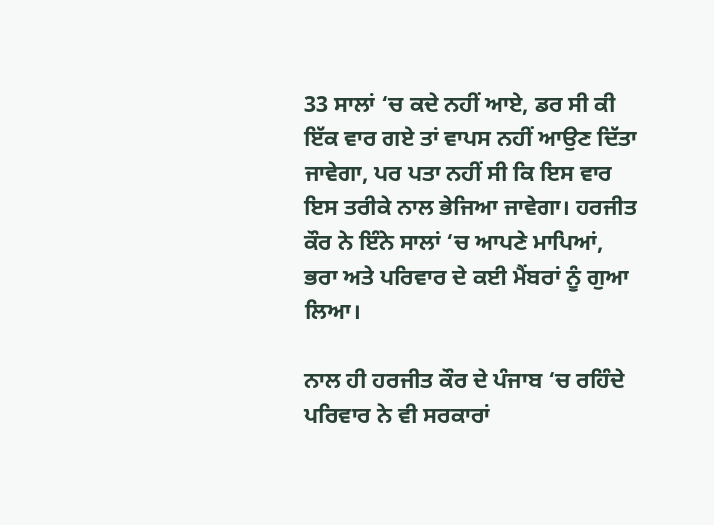33 ਸਾਲਾਂ ‘ਚ ਕਦੇ ਨਹੀਂ ਆਏ, ਡਰ ਸੀ ਕੀ ਇੱਕ ਵਾਰ ਗਏ ਤਾਂ ਵਾਪਸ ਨਹੀਂ ਆਉਣ ਦਿੱਤਾ ਜਾਵੇਗਾ, ਪਰ ਪਤਾ ਨਹੀਂ ਸੀ ਕਿ ਇਸ ਵਾਰ ਇਸ ਤਰੀਕੇ ਨਾਲ ਭੇਜਿਆ ਜਾਵੇਗਾ। ਹਰਜੀਤ ਕੌਰ ਨੇ ਇੰਨੇ ਸਾਲਾਂ ‘ਚ ਆਪਣੇ ਮਾਪਿਆਂ, ਭਰਾ ਅਤੇ ਪਰਿਵਾਰ ਦੇ ਕਈ ਮੈਂਬਰਾਂ ਨੂੰ ਗੁਆ ਲਿਆ।

ਨਾਲ ਹੀ ਹਰਜੀਤ ਕੌਰ ਦੇ ਪੰਜਾਬ ‘ਚ ਰਹਿੰਦੇ ਪਰਿਵਾਰ ਨੇ ਵੀ ਸਰਕਾਰਾਂ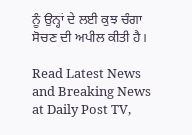ਨੂੰ ਉਨ੍ਹਾਂ ਦੇ ਲਈ ਕੁਝ ਚੰਗਾ ਸੋਚਣ ਦੀ ਅਪੀਲ ਕੀਤੀ ਹੈ।

Read Latest News and Breaking News at Daily Post TV,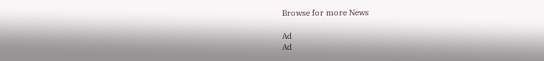Browse for more News

Ad
Ad